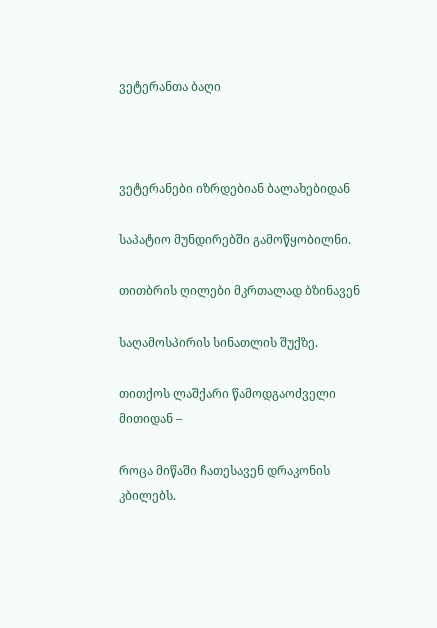ვეტერანთა ბაღი



ვეტერანები იზრდებიან ბალახებიდან

საპატიო მუნდირებში გამოწყობილნი.

თითბრის ღილები მკრთალად ბზინავენ

საღამოსპირის სინათლის შუქზე.

თითქოს ლაშქარი წამოდგაოძველი მითიდან –

როცა მიწაში ჩათესავენ დრაკონის კბილებს.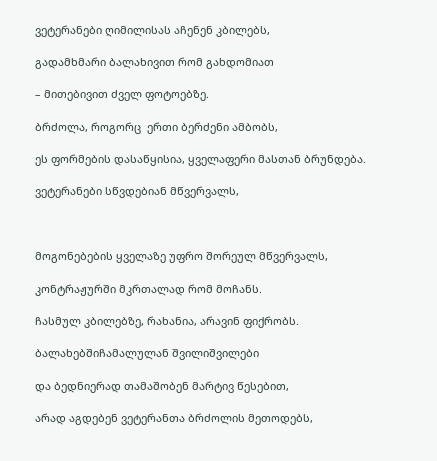ვეტერანები ღიმილისას აჩენენ კბილებს,

გადამხმარი ბალახივით რომ გახდომიათ

– მითებივით ძველ ფოტოებზე.

ბრძოლა, როგორც  ერთი ბერძენი ამბობს,

ეს ფორმების დასაწყისია, ყველაფერი მასთან ბრუნდება.

ვეტერანები სწვდებიან მწვერვალს,



მოგონებების ყველაზე უფრო შორეულ მწვერვალს,

კონტრაჟურში მკრთალად რომ მოჩანს.

ჩასმულ კბილებზე, რახანია, არავინ ფიქრობს.

ბალახებშიჩამალულან შვილიშვილები

და ბედნიერად თამაშობენ მარტივ წესებით,

არად აგდებენ ვეტერანთა ბრძოლის მეთოდებს,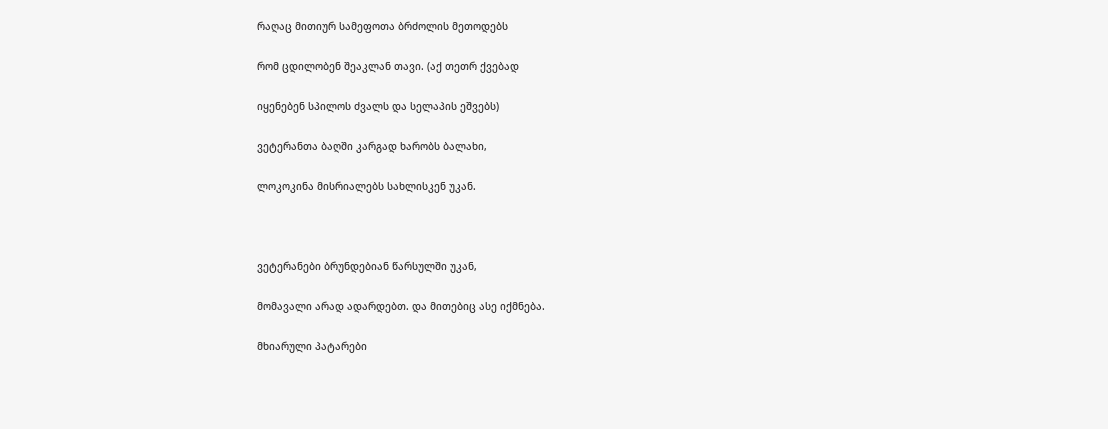რაღაც მითიურ სამეფოთა ბრძოლის მეთოდებს

რომ ცდილობენ შეაკლან თავი. (აქ თეთრ ქვებად

იყენებენ სპილოს ძვალს და სელაპის ეშვებს)

ვეტერანთა ბაღში კარგად ხარობს ბალახი,

ლოკოკინა მისრიალებს სახლისკენ უკან.



ვეტერანები ბრუნდებიან წარსულში უკან,

მომავალი არად ადარდებთ. და მითებიც ასე იქმნება.

მხიარული პატარები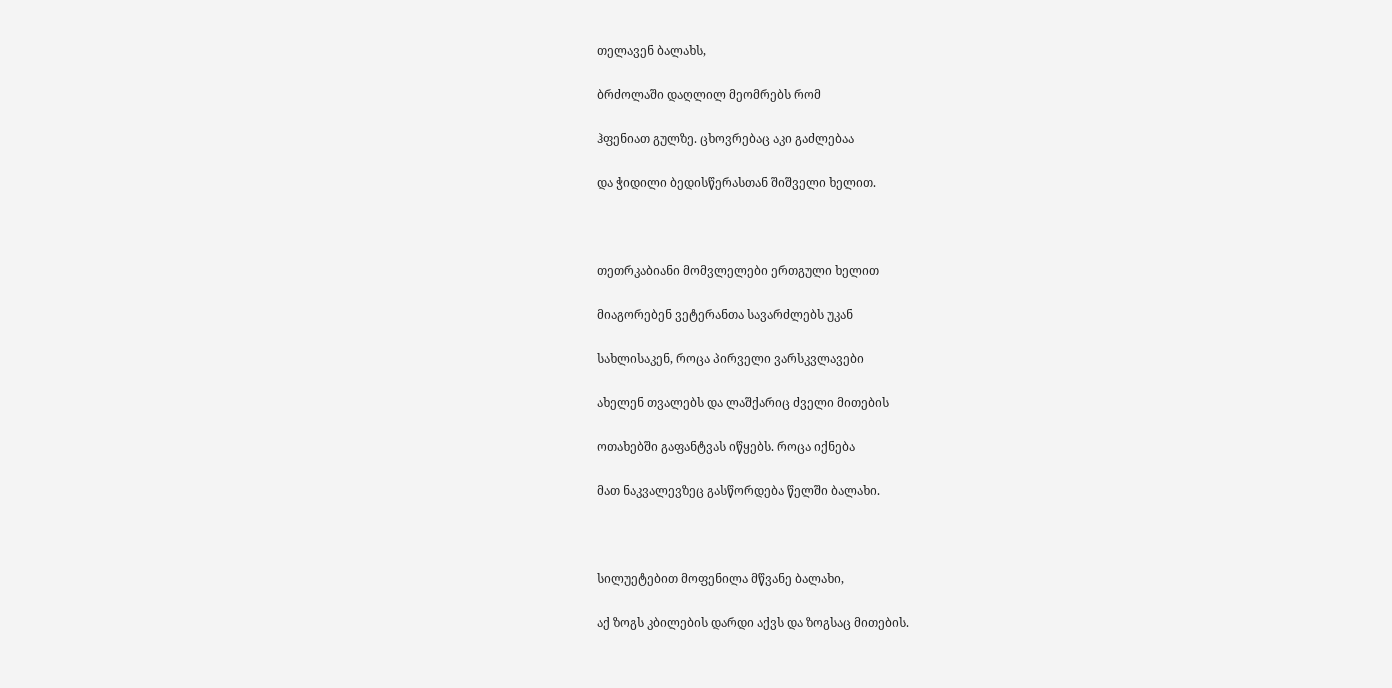თელავენ ბალახს,

ბრძოლაში დაღლილ მეომრებს რომ

ჰფენიათ გულზე. ცხოვრებაც აკი გაძლებაა

და ჭიდილი ბედისწერასთან შიშველი ხელით.



თეთრკაბიანი მომვლელები ერთგული ხელით

მიაგორებენ ვეტერანთა სავარძლებს უკან

სახლისაკენ, როცა პირველი ვარსკვლავები

ახელენ თვალებს და ლაშქარიც ძველი მითების

ოთახებში გაფანტვას იწყებს. როცა იქნება

მათ ნაკვალევზეც გასწორდება წელში ბალახი.



სილუეტებით მოფენილა მწვანე ბალახი,

აქ ზოგს კბილების დარდი აქვს და ზოგსაც მითების.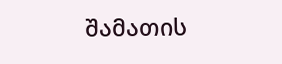შამათის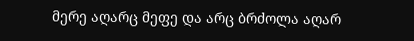მერე აღარც მეფე და არც ბრძოლა აღარ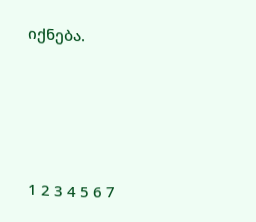იქნება.





1 2 3 4 5 6 7